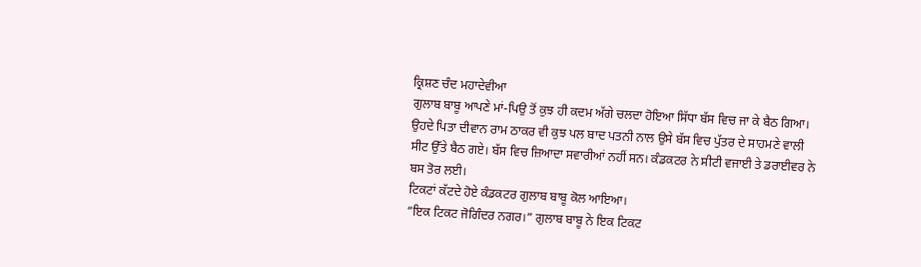ਕ੍ਰਿਸ਼ਣ ਚੰਦ ਮਹਾਦੇਵੀਆ
ਗੁਲਾਬ ਬਾਬੂ ਆਪਣੇ ਮਾਂ-ਪਿਉ ਤੋਂ ਕੁਝ ਹੀ ਕਦਮ ਅੱਗੇ ਚਲਦਾ ਹੋਇਆ ਸਿੱਧਾ ਬੱਸ ਵਿਚ ਜਾ ਕੇ ਬੈਠ ਗਿਆ। ਉਹਦੇ ਪਿਤਾ ਦੀਵਾਨ ਰਾਮ ਠਾਕਰ ਵੀ ਕੁਝ ਪਲ ਬਾਦ ਪਤਨੀ ਨਾਲ ਉਸੇ ਬੱਸ ਵਿਚ ਪੁੱਤਰ ਦੇ ਸਾਹਮਣੇ ਵਾਲੀ ਸੀਟ ਉੱਤੇ ਬੈਠ ਗਏ। ਬੱਸ ਵਿਚ ਜ਼ਿਆਦਾ ਸਵਾਰੀਆਂ ਨਹੀਂ ਸਨ। ਕੰਡਕਟਰ ਨੇ ਸੀਟੀ ਵਜਾਈ ਤੇ ਡਰਾਈਵਰ ਨੇ ਬਸ ਤੋਰ ਲਈ।
ਟਿਕਟਾਂ ਕੱਟਦੇ ਹੋਏ ਕੰਡਕਟਰ ਗੁਲਾਬ ਬਾਬੂ ਕੋਲ ਆਇਆ।
“ਇਕ ਟਿਕਟ ਜੋਗਿੰਦਰ ਨਗਰ।” ਗੁਲਾਬ ਬਾਬੂ ਨੇ ਇਕ ਟਿਕਟ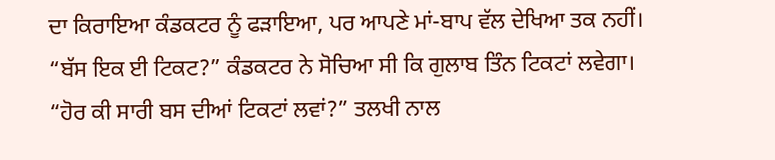ਦਾ ਕਿਰਾਇਆ ਕੰਡਕਟਰ ਨੂੰ ਫੜਾਇਆ, ਪਰ ਆਪਣੇ ਮਾਂ-ਬਾਪ ਵੱਲ ਦੇਖਿਆ ਤਕ ਨਹੀਂ।
“ਬੱਸ ਇਕ ਈ ਟਿਕਟ?” ਕੰਡਕਟਰ ਨੇ ਸੋਚਿਆ ਸੀ ਕਿ ਗੁਲਾਬ ਤਿੰਨ ਟਿਕਟਾਂ ਲਵੇਗਾ।
“ਹੋਰ ਕੀ ਸਾਰੀ ਬਸ ਦੀਆਂ ਟਿਕਟਾਂ ਲਵਾਂ?” ਤਲਖੀ ਨਾਲ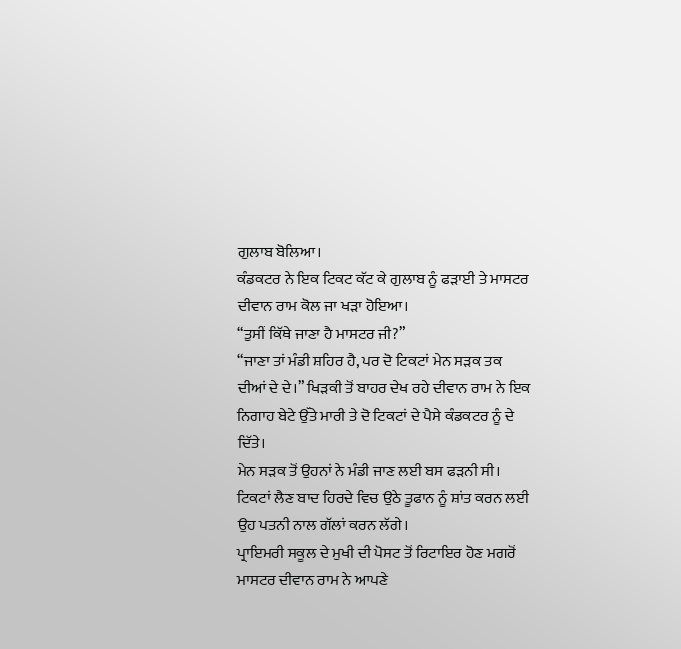ਗੁਲਾਬ ਬੋਲਿਆ।
ਕੰਡਕਟਰ ਨੇ ਇਕ ਟਿਕਟ ਕੱਟ ਕੇ ਗੁਲਾਬ ਨੂੰ ਫੜਾਈ ਤੇ ਮਾਸਟਰ ਦੀਵਾਨ ਰਾਮ ਕੋਲ ਜਾ ਖੜਾ ਹੋਇਆ।
“ਤੁਸੀਂ ਕਿੱਥੇ ਜਾਣਾ ਹੈ ਮਾਸਟਰ ਜੀ?”
“ਜਾਣਾ ਤਾਂ ਮੰਡੀ ਸ਼ਹਿਰ ਹੈ, ਪਰ ਦੋ ਟਿਕਟਾਂ ਮੇਨ ਸਡ਼ਕ ਤਕ ਦੀਆਂ ਦੇ ਦੇ।” ਖਿਡ਼ਕੀ ਤੋਂ ਬਾਹਰ ਦੇਖ ਰਹੇ ਦੀਵਾਨ ਰਾਮ ਨੇ ਇਕ ਨਿਗਾਹ ਬੇਟੇ ਉੱਤੇ ਮਾਰੀ ਤੇ ਦੋ ਟਿਕਟਾਂ ਦੇ ਪੈਸੇ ਕੰਡਕਟਰ ਨੂੰ ਦੇ ਦਿੱਤੇ।
ਮੇਨ ਸਡ਼ਕ ਤੋਂ ਉਹਨਾਂ ਨੇ ਮੰਡੀ ਜਾਣ ਲਈ ਬਸ ਫਡ਼ਨੀ ਸੀ।
ਟਿਕਟਾਂ ਲੈਣ ਬਾਦ ਹਿਰਦੇ ਵਿਚ ਉਠੇ ਤੂਫਾਨ ਨੂੰ ਸ਼ਾਂਤ ਕਰਨ ਲਈ ਉਹ ਪਤਨੀ ਨਾਲ ਗੱਲਾਂ ਕਰਨ ਲੱਗੇ।
ਪ੍ਰਾਇਮਰੀ ਸਕੂਲ ਦੇ ਮੁਖੀ ਦੀ ਪੋਸਟ ਤੋਂ ਰਿਟਾਇਰ ਹੋਣ ਮਗਰੋਂ ਮਾਸਟਰ ਦੀਵਾਨ ਰਾਮ ਨੇ ਆਪਣੇ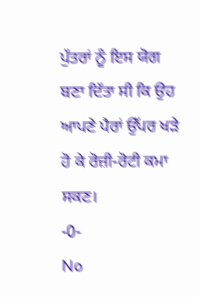ਪੁੱਤਰਾਂ ਨੂੰ ਇਸ ਯੋਗ ਬਣਾ ਦਿੱਤਾ ਸੀ ਕਿ ਉਹ ਆਪਣੇ ਪੈਰਾਂ ਉੱਪਰ ਖੜੇ ਹੋ ਕੇ ਰੋਜ਼ੀ-ਰੋਟੀ ਕਮਾ ਸਕਣ।
-0-
No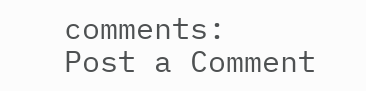comments:
Post a Comment